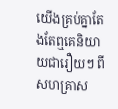យើងគ្រប់គ្នាតែងតែឮគេនិយាយជារឿយៗ ពីសហគ្រាស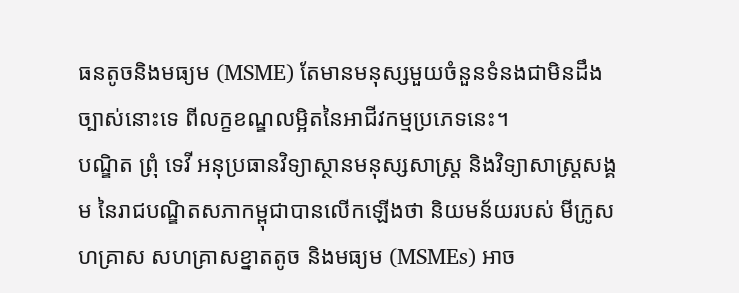ធនតូចនិងមធ្យម (MSME) តែមានមនុស្សមួយចំនួនទំនងជាមិនដឹងច្បាស់នោះទេ ពីលក្ខខណ្ឌលម្អិតនៃអាជីវកម្មប្រភេទនេះ។
បណ្ឌិត ព្រុំ ទេវី អនុប្រធានវិទ្យាស្ថានមនុស្សសាស្ត្រ និងវិទ្យាសាស្រ្តសង្គម នៃរាជបណ្ឌិតសភាកម្ពុជាបានលើកឡើងថា និយមន័យរបស់ មីក្រូសហគ្រាស សហគ្រាសខ្នាតតូច និងមធ្យម (MSMEs) អាច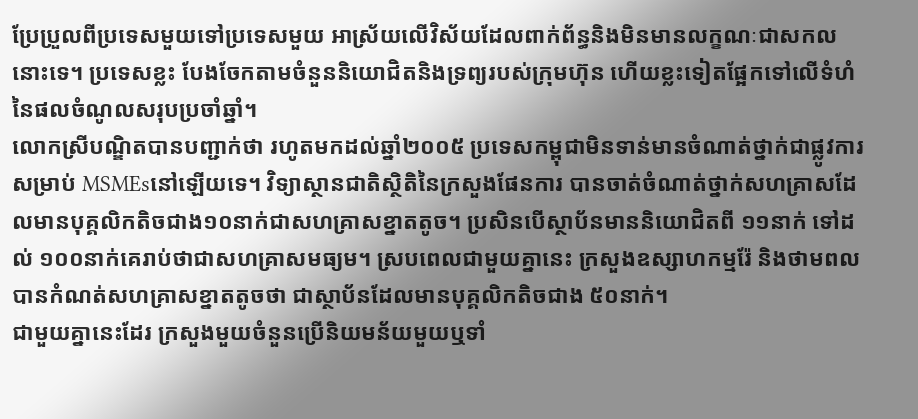ប្រែប្រួលពីប្រទេសមួយទៅប្រទេសមួយ អាស្រ័យលើវិស័យដែលពាក់ព័ន្ធនិងមិនមានលក្ខណៈជាសកលនោះទេ។ ប្រទេសខ្លះ បែងចែកតាមចំនួននិយោជិតនិងទ្រព្យរបស់ក្រុមហ៊ុន ហើយខ្លះទៀតផ្អែកទៅលើទំហំនៃផលចំណូលសរុបប្រចាំឆ្នាំ។
លោកស្រីបណ្ឌិតបានបញ្ជាក់ថា រហូតមកដល់ឆ្នាំ២០០៥ ប្រទេសកម្ពុជាមិនទាន់មានចំណាត់ថ្នាក់ជាផ្លូវការ សម្រាប់ MSMEsនៅឡើយទេ។ វិទ្យាស្ថានជាតិស្ថិតិនៃក្រសួងផែនការ បានចាត់ចំណាត់ថ្នាក់សហគ្រាសដែលមានបុគ្គលិកតិចជាង១០នាក់ជាសហគ្រាសខ្នាតតូច។ ប្រសិនបើស្ថាប័នមាននិយោជិតពី ១១នាក់ ទៅដល់ ១០០នាក់គេរាប់ថាជាសហគ្រាសមធ្យម។ ស្របពេលជាមួយគ្នានេះ ក្រសួងឧស្សាហកម្មរ៉ែ និងថាមពលបានកំណត់សហគ្រាសខ្នាតតូចថា ជាស្ថាប័នដែលមានបុគ្គលិកតិចជាង ៥០នាក់។
ជាមួយគ្នានេះដែរ ក្រសួងមួយចំនួនប្រើនិយមន័យមួយឬទាំ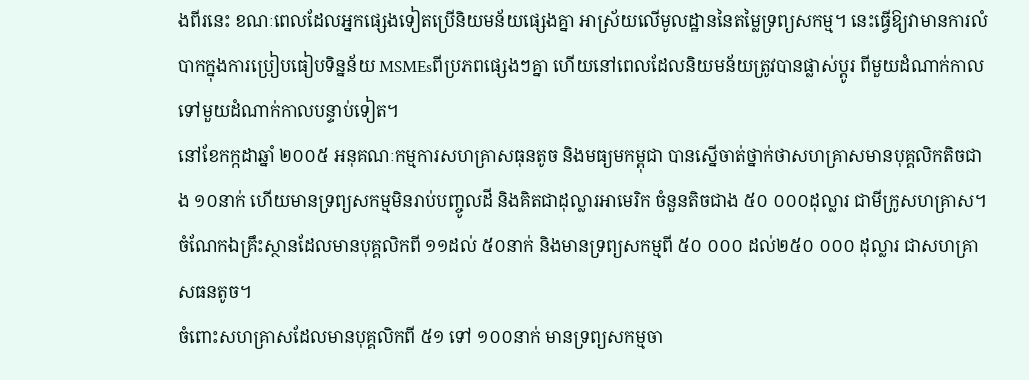ងពីរនេះ ខណៈពេលដែលអ្នកផ្សេងទៀតប្រើនិយមន័យផ្សេងគ្នា អាស្រ័យលើមូលដ្ឋាននៃតម្លៃទ្រព្យសកម្ម។ នេះធ្វើឱ្យវាមានការលំបាកក្នុងការប្រៀបធៀបទិន្នន័យ MSMEsពីប្រភពផ្សេងៗគ្នា ហើយនៅពេលដែលនិយមន័យត្រូវបានផ្លាស់ប្តូរ ពីមួយដំណាក់កាលទៅមួយដំណាក់កាលបន្ទាប់ទៀត។
នៅខែកក្កដាឆ្នាំ ២០០៥ អនុគណៈកម្មការសហគ្រាសធុនតូច និងមធ្យមកម្ពុជា បានស្នើចាត់ថ្នាក់ថាសហគ្រាសមានបុគ្គលិកតិចជាង ១០នាក់ ហើយមានទ្រព្យសកម្មមិនរាប់បញ្ចូលដី និងគិតជាដុល្លារអាមេរិក ចំនួនតិចជាង ៥០ ០០០ដុល្លារ ជាមីក្រូសហគ្រាស។ ចំណែកឯគ្រឹះស្ថានដែលមានបុគ្គលិកពី ១១ដល់ ៥០នាក់ និងមានទ្រព្យសកម្មពី ៥០ ០០០ ដល់២៥០ ០០០ ដុល្លារ ជាសហគ្រាសធនតូច។
ចំពោះសហគ្រាសដែលមានបុគ្គលិកពី ៥១ ទៅ ១០០នាក់ មានទ្រព្យសកម្មចា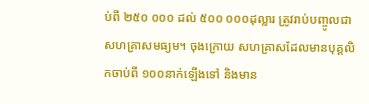ប់ពី ២៥០ ០០០ ដល់ ៥០០ ០០០ដុល្លារ ត្រូវរាប់បញ្ចូលជាសហគ្រាសមធ្យម។ ចុងក្រោយ សហគ្រាសដែលមានបុគ្គលិកចាប់ពី ១០០នាក់ឡើងទៅ និងមាន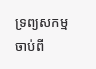ទ្រព្យសកម្មចាប់ពី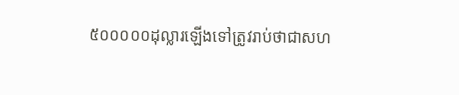៥០០០០០ដុល្លារឡើងទៅត្រូវរាប់ថាជាសហ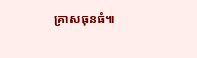គ្រាសធុនធំ៕